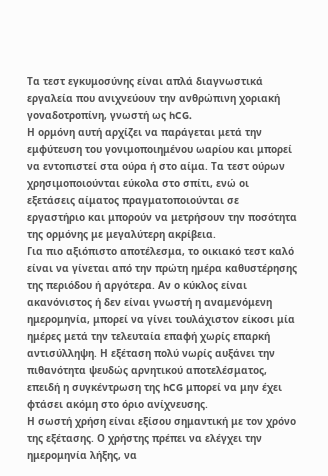Τα τεστ εγκυμοσύνης είναι απλά διαγνωστικά εργαλεία που ανιχνεύουν την ανθρώπινη χοριακή γοναδοτροπίνη, γνωστή ως hCG.
Η ορμόνη αυτή αρχίζει να παράγεται μετά την εμφύτευση του γονιμοποιημένου ωαρίου και μπορεί να εντοπιστεί στα ούρα ή στο αίμα. Τα τεστ ούρων χρησιμοποιούνται εύκολα στο σπίτι, ενώ οι εξετάσεις αίματος πραγματοποιούνται σε εργαστήριο και μπορούν να μετρήσουν την ποσότητα της ορμόνης με μεγαλύτερη ακρίβεια.
Για πιο αξιόπιστο αποτέλεσμα, το οικιακό τεστ καλό είναι να γίνεται από την πρώτη ημέρα καθυστέρησης της περιόδου ή αργότερα. Αν ο κύκλος είναι ακανόνιστος ή δεν είναι γνωστή η αναμενόμενη ημερομηνία, μπορεί να γίνει τουλάχιστον είκοσι μία ημέρες μετά την τελευταία επαφή χωρίς επαρκή αντισύλληψη. Η εξέταση πολύ νωρίς αυξάνει την πιθανότητα ψευδώς αρνητικού αποτελέσματος, επειδή η συγκέντρωση της hCG μπορεί να μην έχει φτάσει ακόμη στο όριο ανίχνευσης.
Η σωστή χρήση είναι εξίσου σημαντική με τον χρόνο της εξέτασης. Ο χρήστης πρέπει να ελέγχει την ημερομηνία λήξης, να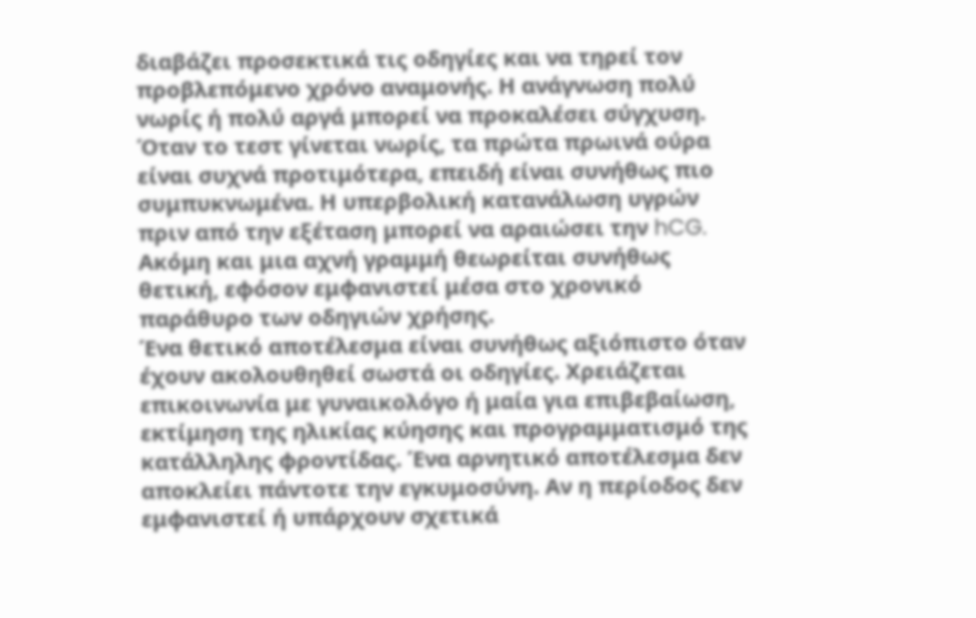διαβάζει προσεκτικά τις οδηγίες και να τηρεί τον προβλεπόμενο χρόνο αναμονής. Η ανάγνωση πολύ νωρίς ή πολύ αργά μπορεί να προκαλέσει σύγχυση. Όταν το τεστ γίνεται νωρίς, τα πρώτα πρωινά ούρα είναι συχνά προτιμότερα, επειδή είναι συνήθως πιο συμπυκνωμένα. Η υπερβολική κατανάλωση υγρών πριν από την εξέταση μπορεί να αραιώσει την hCG. Ακόμη και μια αχνή γραμμή θεωρείται συνήθως θετική, εφόσον εμφανιστεί μέσα στο χρονικό παράθυρο των οδηγιών χρήσης.
Ένα θετικό αποτέλεσμα είναι συνήθως αξιόπιστο όταν έχουν ακολουθηθεί σωστά οι οδηγίες. Χρειάζεται επικοινωνία με γυναικολόγο ή μαία για επιβεβαίωση, εκτίμηση της ηλικίας κύησης και προγραμματισμό της κατάλληλης φροντίδας. Ένα αρνητικό αποτέλεσμα δεν αποκλείει πάντοτε την εγκυμοσύνη. Αν η περίοδος δεν εμφανιστεί ή υπάρχουν σχετικά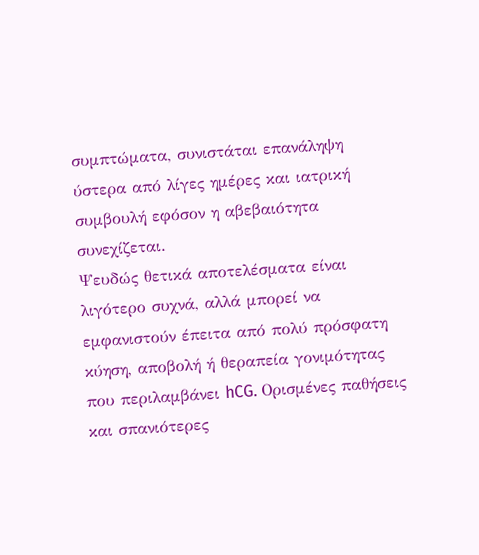συμπτώματα, συνιστάται επανάληψη ύστερα από λίγες ημέρες και ιατρική συμβουλή εφόσον η αβεβαιότητα συνεχίζεται.
Ψευδώς θετικά αποτελέσματα είναι λιγότερο συχνά, αλλά μπορεί να εμφανιστούν έπειτα από πολύ πρόσφατη κύηση, αποβολή ή θεραπεία γονιμότητας που περιλαμβάνει hCG. Ορισμένες παθήσεις και σπανιότερες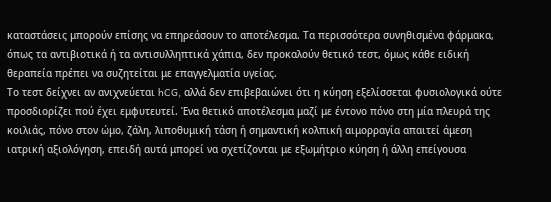καταστάσεις μπορούν επίσης να επηρεάσουν το αποτέλεσμα. Τα περισσότερα συνηθισμένα φάρμακα, όπως τα αντιβιοτικά ή τα αντισυλληπτικά χάπια, δεν προκαλούν θετικό τεστ, όμως κάθε ειδική θεραπεία πρέπει να συζητείται με επαγγελματία υγείας.
Το τεστ δείχνει αν ανιχνεύεται hCG, αλλά δεν επιβεβαιώνει ότι η κύηση εξελίσσεται φυσιολογικά ούτε προσδιορίζει πού έχει εμφυτευτεί. Ένα θετικό αποτέλεσμα μαζί με έντονο πόνο στη μία πλευρά της κοιλιάς, πόνο στον ώμο, ζάλη, λιποθυμική τάση ή σημαντική κολπική αιμορραγία απαιτεί άμεση ιατρική αξιολόγηση, επειδή αυτά μπορεί να σχετίζονται με εξωμήτριο κύηση ή άλλη επείγουσα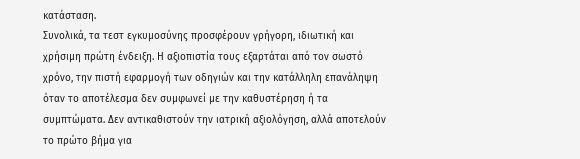κατάσταση.
Συνολικά, τα τεστ εγκυμοσύνης προσφέρουν γρήγορη, ιδιωτική και χρήσιμη πρώτη ένδειξη. Η αξιοπιστία τους εξαρτάται από τον σωστό χρόνο, την πιστή εφαρμογή των οδηγιών και την κατάλληλη επανάληψη όταν το αποτέλεσμα δεν συμφωνεί με την καθυστέρηση ή τα συμπτώματα. Δεν αντικαθιστούν την ιατρική αξιολόγηση, αλλά αποτελούν το πρώτο βήμα για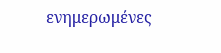ενημερωμένες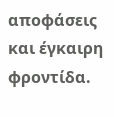αποφάσεις και έγκαιρη φροντίδα.